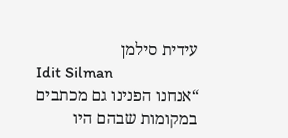עידית סילמן
Idit Silman
“אנחנו הפנינו גם מכתבים במקומות שבהם היו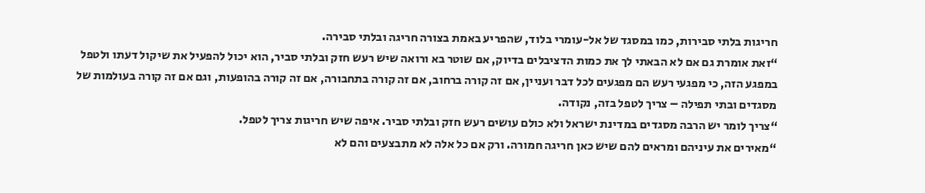חריגות בלתי סבירות, כמו במסגד של אל-עומרי בלוד, שהפריע באמת בצורה חריגה ובלתי סבירה.
“זאת אומרת גם אם לא הבאתי לך את כמות הדציבלים בדיוק, אם שוטר בא ורואה שיש רעש חזק ובלתי סביר, הוא יכול להפעיל את שיקול דעתו ולטפל במפגע הזה, כי מפגעי רעש הם מפגעים לכל דבר ועניין, אם זה קורה ברחוב, אם זה קורה בתחבורה, אם זה קורה בהופעות, וגם אם זה קורה בעולמות של מסגדים ובתי תפילה – צריך לטפל בזה, נקודה.
“צריך לומר יש הרבה מסגדים במדינת ישראל ולא כולם עושים רעש חזק ובלתי סביר. איפה שיש חריגות צריך לטפל.
“מאירים את עיניהם ומראים להם שיש כאן חריגה חמורה. ורק אם כל אלה לא מתבצעים והם לא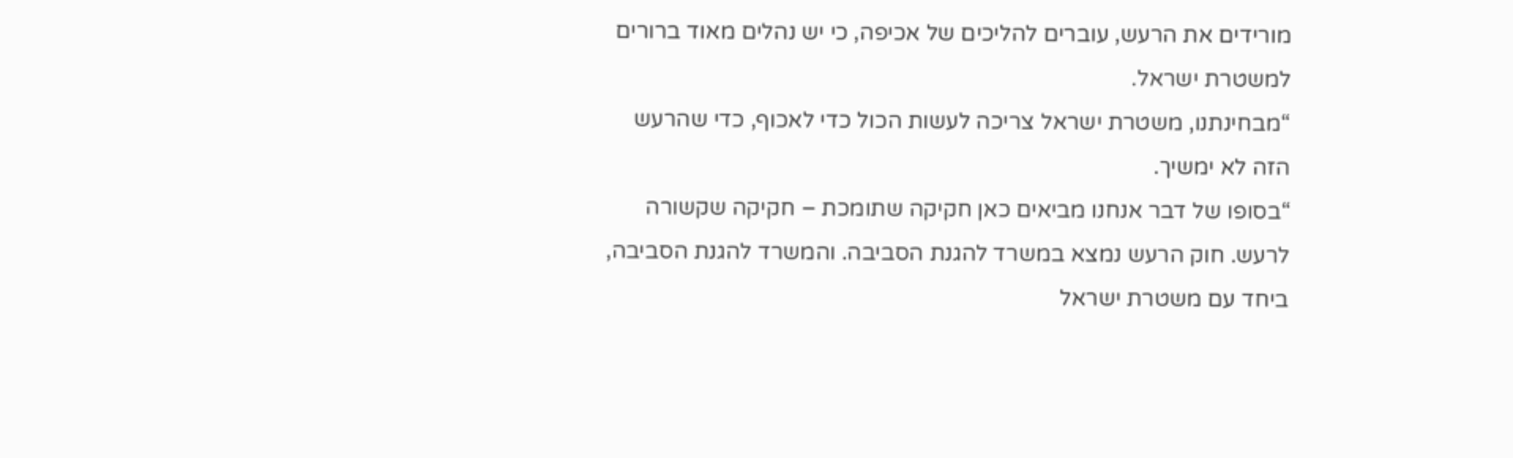מורידים את הרעש, עוברים להליכים של אכיפה, כי יש נהלים מאוד ברורים למשטרת ישראל.
“מבחינתנו, משטרת ישראל צריכה לעשות הכול כדי לאכוף, כדי שהרעש הזה לא ימשיך.
“בסופו של דבר אנחנו מביאים כאן חקיקה שתומכת – חקיקה שקשורה לרעש. חוק הרעש נמצא במשרד להגנת הסביבה. והמשרד להגנת הסביבה, ביחד עם משטרת ישראל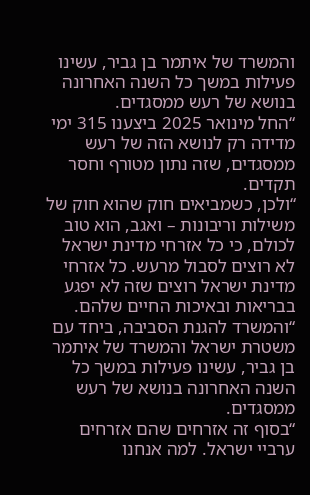והמשרד של איתמר בן גביר, עשינו פעילות במשך כל השנה האחרונה בנושא של רעש ממסגדים.
“החל מינואר 2025 ביצענו 315 ימי מדידה רק לנושא הזה של רעש ממסגדים, שזה נתון מטורף וחסר תקדים.
“ולכן, כשמביאים חוק שהוא חוק של משילות וריבונות – ואגב, הוא טוב לכולם, כי כל אזרחי מדינת ישראל לא רוצים לסבול מרעש. כל אזרחי מדינת ישראל רוצים שזה לא יפגע בבריאות ובאיכות החיים שלהם.
“והמשרד להגנת הסביבה, ביחד עם משטרת ישראל והמשרד של איתמר בן גביר, עשינו פעילות במשך כל השנה האחרונה בנושא של רעש ממסגדים.
“בסוף זה אזרחים שהם אזרחים ערביי ישראל. למה אנחנו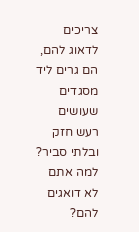צריכים לדאוג להם, הם גרים ליד מסגדים שעושים רעש חזק ובלתי סביר? למה אתם לא דואגים להם?